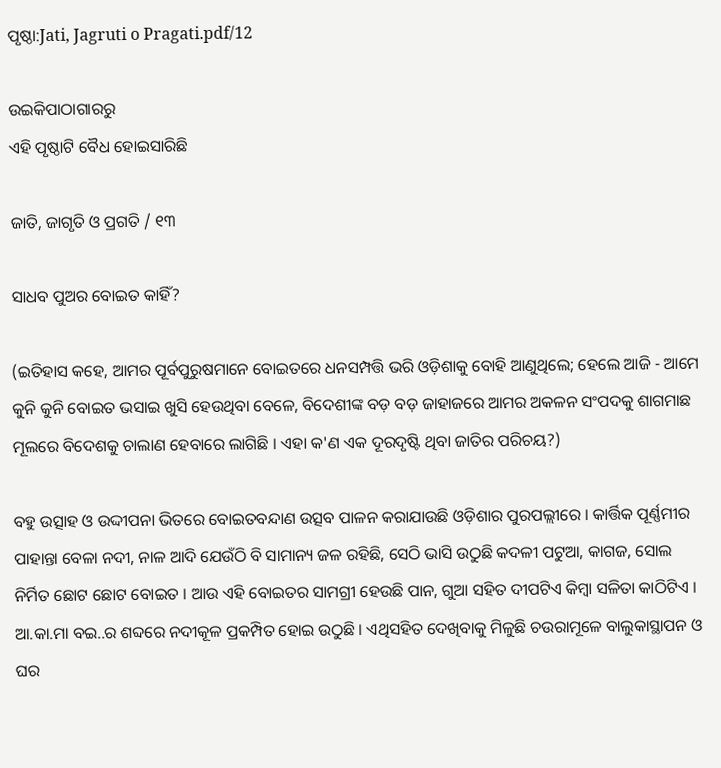ପୃଷ୍ଠା:Jati, Jagruti o Pragati.pdf/12

ଉଇକିପାଠାଗାର‌ରୁ
ଏହି ପୃଷ୍ଠାଟି ବୈଧ ହୋଇସାରିଛି

ଜାତି, ଜାଗୃତି ଓ ପ୍ରଗତି / ୧୩

ସାଧବ ପୁଅର ବୋଇତ କାହିଁ?

(ଇତିହାସ କହେ, ଆମର ପୂର୍ବପୁରୁଷମାନେ ବୋଇତରେ ଧନସମ୍ପତ୍ତି ଭରି ଓଡ଼ିଶାକୁ ବୋହି ଆଣୁଥିଲେ; ହେଲେ ଆଜି - ଆମେ କୁନି କୁନି ବୋଇତ ଭସାଇ ଖୁସି ହେଉଥିବା ବେଳେ, ବିଦେଶୀଙ୍କ ବଡ଼ ବଡ଼ ଜାହାଜରେ ଆମର ଅକଳନ ସଂପଦକୁ ଶାଗମାଛ ମୂଲରେ ବିଦେଶକୁ ଚାଲାଣ ହେବାରେ ଲାଗିଛି । ଏହା କ'ଣ ଏକ ଦୂରଦୃଷ୍ଟି ଥିବା ଜାତିର ପରିଚୟ?)

ବହୁ ଉତ୍ସାହ ଓ ଉଦ୍ଦୀପନା ଭିତରେ ବୋଇତବନ୍ଦାଣ ଉତ୍ସବ ପାଳନ କରାଯାଉଛି ଓଡ଼ିଶାର ପୁରପଲ୍ଲୀରେ । କାର୍ତ୍ତିକ ପୂର୍ଣ୍ଣମୀର ପାହାନ୍ତା ବେଳା ନଦୀ, ନାଳ ଆଦି ଯେଉଁଠି ବି ସାମାନ୍ୟ ଜଳ ରହିଛି, ସେଠି ଭାସି ଉଠୁଛି କଦଳୀ ପଟୁଆ, କାଗଜ, ସୋଲ ନିର୍ମିତ ଛୋଟ ଛୋଟ ବୋଇତ । ଆଉ ଏହି ବୋଇତର ସାମଗ୍ରୀ ହେଉଛି ପାନ, ଗୁଆ ସହିତ ଦୀପଟିଏ କିମ୍ବା ସଳିତା କାଠିଟିଏ । ଆ.କା.ମା ବଇ..ର ଶବ୍ଦରେ ନଦୀକୂଳ ପ୍ରକମ୍ପିତ ହୋଇ ଉଠୁଛି । ଏଥିସହିତ ଦେଖିବାକୁ ମିଳୁଛି ଚଉରାମୂଳେ ବାଲୁକାସ୍ଥାପନ ଓ ଘର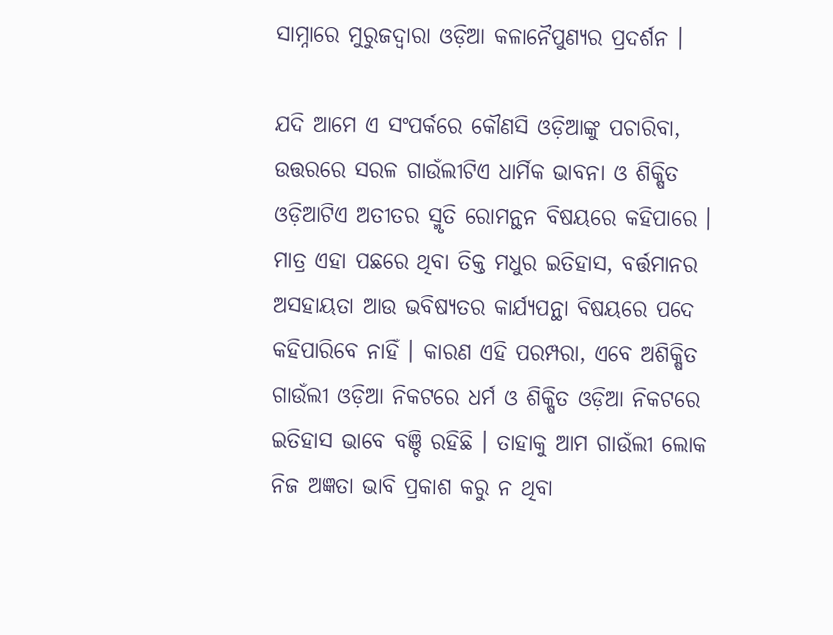ସାମ୍ନାରେ ମୁରୁଜଦ୍ୱାରା ଓଡ଼ିଆ କଳାନୈପୁଣ୍ୟର ପ୍ରଦର୍ଶନ ।

ଯଦି ଆମେ ଏ ସଂପର୍କରେ କୌଣସି ଓଡ଼ିଆଙ୍କୁ ପଚାରିବା, ଉତ୍ତରରେ ସରଳ ଗାଉଁଲୀଟିଏ ଧାର୍ମିକ ଭାବନା ଓ ଶିକ୍ଷିତ ଓଡ଼ିଆଟିଏ ଅତୀତର ସ୍ମୃତି ରୋମନ୍ଥନ ବିଷୟରେ କହିପାରେ । ମାତ୍ର ଏହା ପଛରେ ଥିବା ତିକ୍ତ ମଧୁର ଇତିହାସ, ବର୍ତ୍ତମାନର ଅସହାୟତା ଆଉ ଭବିଷ୍ୟତର କାର୍ଯ୍ୟପନ୍ଥା ବିଷୟରେ ପଦେ କହିପାରିବେ ନାହିଁ । କାରଣ ଏହି ପରମ୍ପରା, ଏବେ ଅଶିକ୍ଷିତ ଗାଉଁଲୀ ଓଡ଼ିଆ ନିକଟରେ ଧର୍ମ ଓ ଶିକ୍ଷିତ ଓଡ଼ିଆ ନିକଟରେ ଇତିହାସ ଭାବେ ବଞ୍ଚି ରହିଛି । ତାହାକୁ ଆମ ଗାଉଁଲୀ ଲୋକ ନିଜ ଅଜ୍ଞତା ଭାବି ପ୍ରକାଶ କରୁ ନ ଥିବା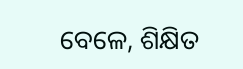ବେଳେ, ଶିକ୍ଷିତ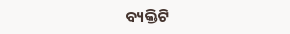ବ୍ୟକ୍ତିଟି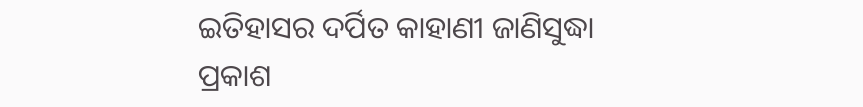ଇତିହାସର ଦର୍ପିତ କାହାଣୀ ଜାଣିସୁଦ୍ଧା ପ୍ରକାଶ